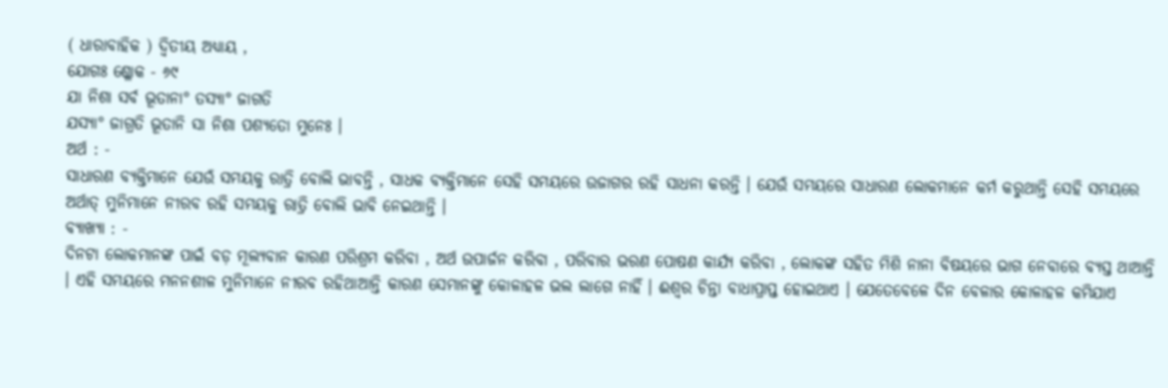( ଧାରାବାହିକ ) ଦ୍ବିତୀୟ ଅଧ୍ଯାୟ ,
ଯୋଗଃ ଶ୍ଳୋକ - ୬୯
ଯା ନିଶା ସର୍ବ ଭୂତାନା° ତସ୍ୟା° ଜାଗତି
ଯସ୍ୟା° ଜାଗ୍ରତି ଭୂତାନି ସା ନିଶା ପଶ୍ୟତୋ ମୁନେଃ ।
ଅର୍ଥ : -
ସାଧାରଣ ବ୍ୟକ୍ତିମାନେ ଯେଉଁ ସମୟକୁ ରାତ୍ରି ବୋଲି ଭାବନ୍ତି , ସାଧକ ବ୍ୟକ୍ତିମାନେ ସେହି ସମୟରେ ଉଜାଗର ରହି ସାଧନା କରନ୍ତି । ଯେଉଁ ସମୟରେ ସାଧାରଣ ଲୋକମାନେ କର୍ମ କରୁଥାନ୍ତି ସେହି ସମୟରେ ଅର୍ଥାତ୍ ମୁନିମାନେ ନୀରବ ରହି ସମୟକୁ ରାତ୍ରି ବୋଲି ଭାବି ନେଇଥାନ୍ତି ।
ବ୍ୟାଖ୍ଯା : -
ଦିନଟା ଲୋକମାନଙ୍କ ପାଇଁ ବଡ଼ ମୂଲ୍ୟବାନ କାରଣ ପରିଶ୍ରମ କରିବା , ଅର୍ଥ ଉପାର୍ଜନ କରିବା , ପରିବାର ଭରଣ ପୋଷଣ କାର୍ଯ୍ୟ କରିବା , ଲୋକଙ୍କ ସହିତ ମିଶି ନାନା ବିଷୟରେ ଭାଗ ନେବାରେ ବ୍ୟସ୍ତ ଥାଆନ୍ତି । ଏହି ସମୟରେ ମନନଶୀଳ ମୁନିମାନେ ନୀରବ ରହିଥାଆନ୍ତି କାରଣ ସେମାନଙ୍କୁ କୋଳାହଳ ଭଲ ଲାଗେ ନାହିଁ । ଈଶ୍ବର ଚିନ୍ତା ବାଧାପ୍ରାପ୍ତ ହୋଇଥାଏ । ଯେତେବେଳେ ଦିନ ବେଳାର କୋଳାହଳ କମିଯାଏ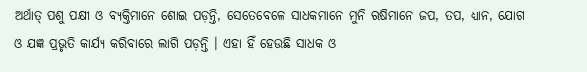ଅର୍ଥାତ୍ ପଶୁ ପକ୍ଷୀ ଓ ବ୍ୟକ୍ତିମାନେ ଶୋଇ ପଡ଼ନ୍ତି, ସେତେବେଳେ ସାଧକମାନେ ମୁନି ଋଷିମାନେ ଜପ, ତପ, ଧ୍ଯାନ, ଯୋଗ ଓ ଯଜ୍ଞ ପ୍ରଭୃତି କାର୍ଯ୍ୟ କରିବାରେ ଲାଗି ପଡ଼ନ୍ତି । ଏହା ହିଁ ହେଉଛି ସାଧକ ଓ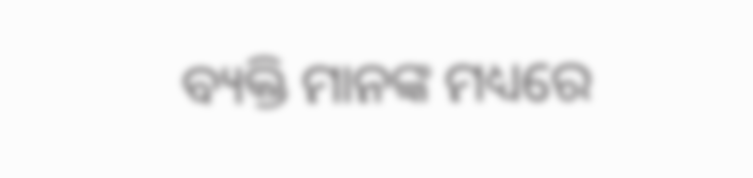ବ୍ୟକ୍ତି ମାନଙ୍କ ମଧ୍ୟରେ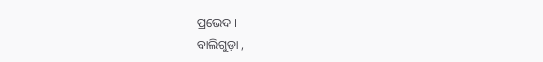ପ୍ରଭେଦ ।
ବାଲିଗୁଡ଼ା ,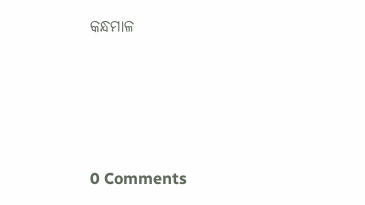କନ୍ଧମାଳ




0 Comments